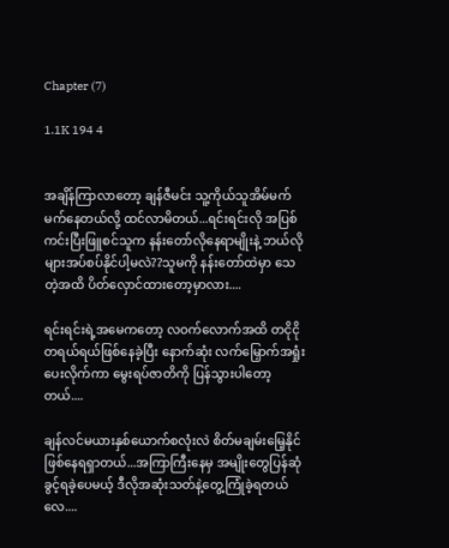Chapter (7)

1.1K 194 4


အချိန်ကြာလာတော့ ချန်ဇီမင်း သူ့ကိုယ်သူအိမ်မက်မက်နေတယ်လို့ ထင်လာမိတယ်...ရင်းရင်းလို အပြစ်ကင်းပြီးဖြူစင်သူက နန်းတော်လိုနေရာမျိုးနဲ့ ဘယ်လိုများအပ်စပ်နိုင်ပါ့မလဲ??သူမကို နန်းတော်ထဲမှာ သေတဲ့အထိ ပိတ်လှောင်ထားတော့မှာလား....

ရင်းရင်းရဲ့အမေကတော့ လဝက်လောက်အထိ တငိုငို တရယ်ရယ်ဖြစ်နေခဲ့ပြီး နောက်ဆုံး လက်မြှောက်အရှုံးပေးလိုက်ကာ မွေးရပ်ဇာတိကို ပြန်သွားပါတော့တယ်....

ချန်လင်မယားနှစ်ယောက်စလုံးလဲ စိတ်မချမ်းမြေ့နိုင်ဖြစ်နေရရှာတယ်...အကြာကြီးနေမှ အမျိုးတွေပြန်ဆုံခွင့်ရခဲ့ပေမယ့် ဒီလိုအဆုံးသတ်နဲ့တွေ့ကြုံခဲ့ရတယ်လေ....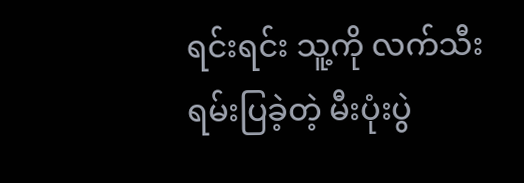ရင်းရင်း သူ့ကို လက်သီးရမ်းပြခဲ့တဲ့ မီးပုံးပွဲ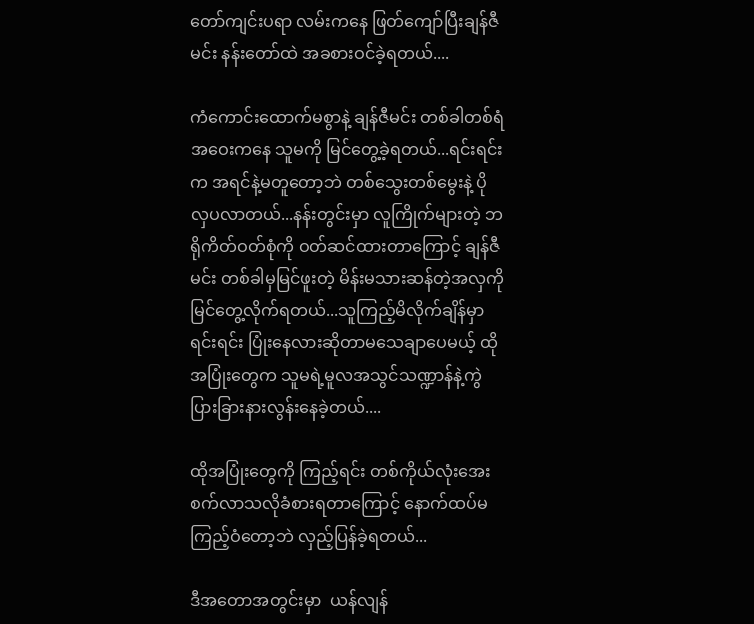တော်ကျင်းပရာ လမ်းကနေ ဖြတ်ကျော်ပြီးချန်ဇီမင်း နန်းတော်ထဲ အခစားဝင်ခဲ့ရတယ်....

ကံကောင်းထောက်မစွာနဲ့ ချန်ဇီမင်း တစ်ခါတစ်ရံ အဝေးကနေ သူမကို မြင်တွေ့ခဲ့ရတယ်...ရင်းရင်းက အရင်နဲ့မတူတော့ဘဲ တစ်သွေးတစ်မွေးနဲ့ ပိုလှပလာတယ်...နန်းတွင်းမှာ လူကြိုက်များတဲ့ ဘရိုကိတ်ဝတ်စုံကို ဝတ်ဆင်ထားတာကြောင့် ချန်ဇီမင်း တစ်ခါမှမြင်ဖူးတဲ့ မိန်းမသားဆန်တဲ့အလှကို မြင်တွေ့လိုက်ရတယ်...သူကြည့်မိလိုက်ချိန်မှာ ရင်းရင်း ပြုံးနေလားဆိုတာမသေချာပေမယ့် ထိုအပြုံးတွေက သူမရဲ့မူလအသွင်သဏ္ဍာန်နဲ့ကွဲပြားခြားနားလွန်းနေခဲ့တယ်....

ထိုအပြုံးတွေကို ကြည့်ရင်း တစ်ကိုယ်လုံးအေးစက်လာသလိုခံစားရတာကြောင့် နောက်ထပ်မကြည့်ဝံတော့ဘဲ လှည့်ပြန်ခဲ့ရတယ်...

ဒီအတောအတွင်းမှာ  ယန်လျန်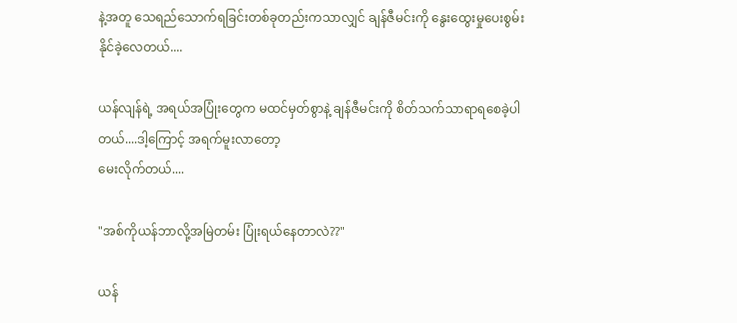နဲ့အတူ သေရည်သောက်ရခြင်းတစ်ခုတည်းကသာလျှင် ချန်ဇီမင်းကို နွေးထွေးမှုပေးစွမ်းနိုင်ခဲ့လေတယ်....

ယန်လျန်ရဲ့ အရယ်အပြုံးတွေက မထင်မှတ်စွာနဲ့ ချန်ဇီမင်းကို စိတ်သက်သာရာရစေခဲ့ပါတယ်....ဒါ့ကြောင့် အရက်မူးလာတော့
မေးလိုက်တယ်....

"အစ်ကိုယန်ဘာလို့အမြဲတမ်း ပြုံးရယ်နေတာလဲ??"

ယန်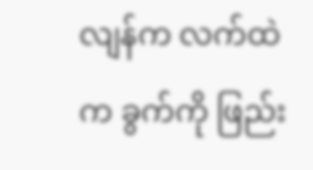လျန်က လက်ထဲက ခွက်ကို ဖြည်း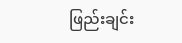ဖြည်းချင်း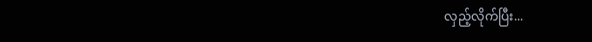လှည့်လိုက်ပြီး...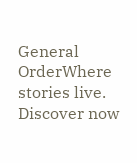General OrderWhere stories live. Discover now